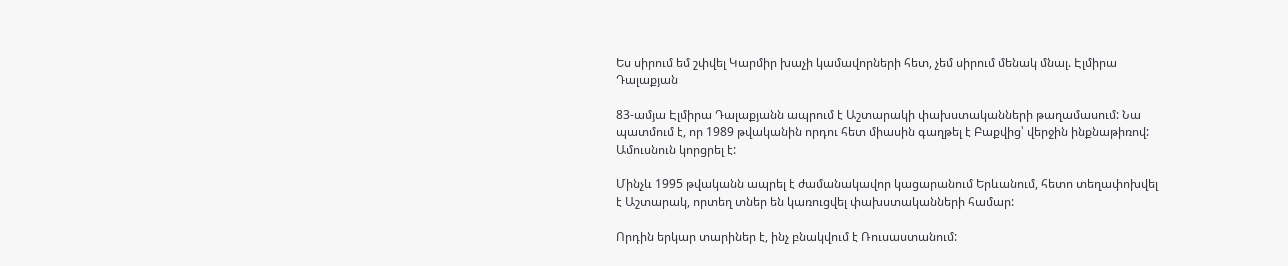Ես սիրում եմ շփվել Կարմիր խաչի կամավորների հետ, չեմ սիրում մենակ մնալ. Էլմիրա Դալաքյան

83-ամյա Էլմիրա Դալաքյանն ապրում է Աշտարակի փախստականների թաղամասում: Նա պատմում է, որ 1989 թվականին որդու հետ միասին գաղթել է Բաքվից՝ վերջին ինքնաթիռով: Ամուսնուն կորցրել է:

Մինչև 1995 թվականն ապրել է ժամանակավոր կացարանում Երևանում, հետո տեղափոխվել է Աշտարակ, որտեղ տներ են կառուցվել փախստականների համար:

Որդին երկար տարիներ է, ինչ բնակվում է Ռուսաստանում: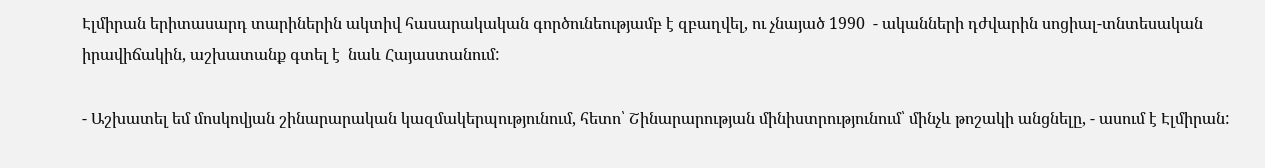Էլմիրան երիտասարդ տարիներին ակտիվ հասարակական գործունեությամբ է զբաղվել, ու չնայած 1990  - ականների դժվարին սոցիալ-տնտեսական իրավիճակին, աշխատանք գտել է  նաև Հայաստանում:

- Աշխատել եմ մոսկովյան շինարարական կազմակերպությունում, հետո՝ Շինարարության մինիստրությունում՝ մինչև թոշակի անցնելը, - ասում է Էլմիրան: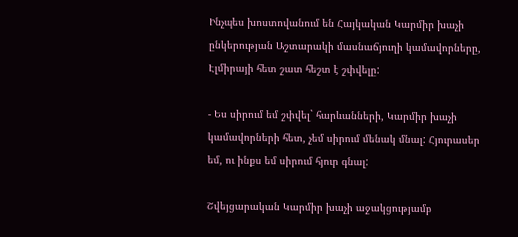Ինչպես խոստովանում են Հայկական Կարմիր խաչի ընկերության Աշտարակի մասնաճյուղի կամավորները, Էլմիրայի հետ շատ հեշտ է շփվելը:

- Ես սիրում եմ շփվել` հարևանների, Կարմիր խաչի կամավորների հետ, չեմ սիրում մենակ մնալ: Հյուրասեր եմ, ու ինքս եմ սիրում հյուր գնալ:

Շվեյցարական Կարմիր խաչի աջակցությամբ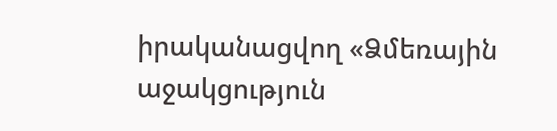իրականացվող «Ձմեռային աջակցություն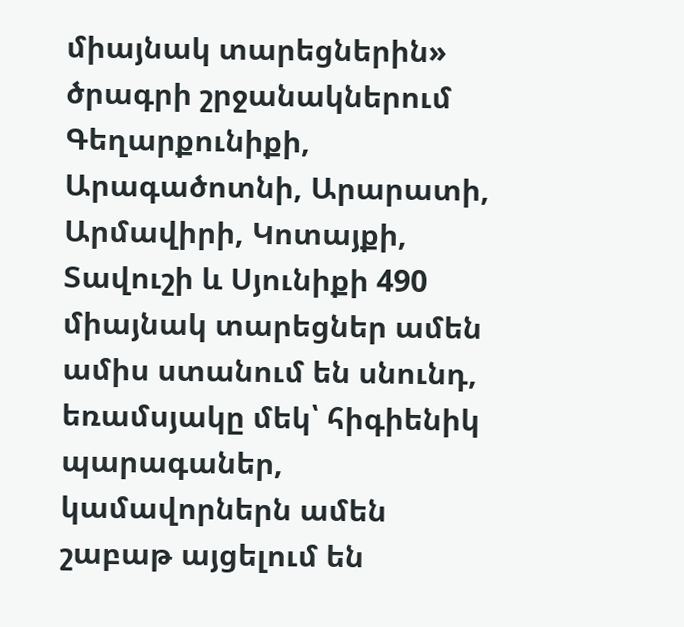միայնակ տարեցներին» ծրագրի շրջանակներում Գեղարքունիքի, Արագածոտնի, Արարատի, Արմավիրի, Կոտայքի, Տավուշի և Սյունիքի 490 միայնակ տարեցներ ամեն ամիս ստանում են սնունդ, եռամսյակը մեկ՝ հիգիենիկ պարագաներ, կամավորներն ամեն շաբաթ այցելում են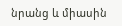նրանց և միասին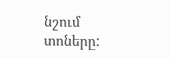նշում տոները: